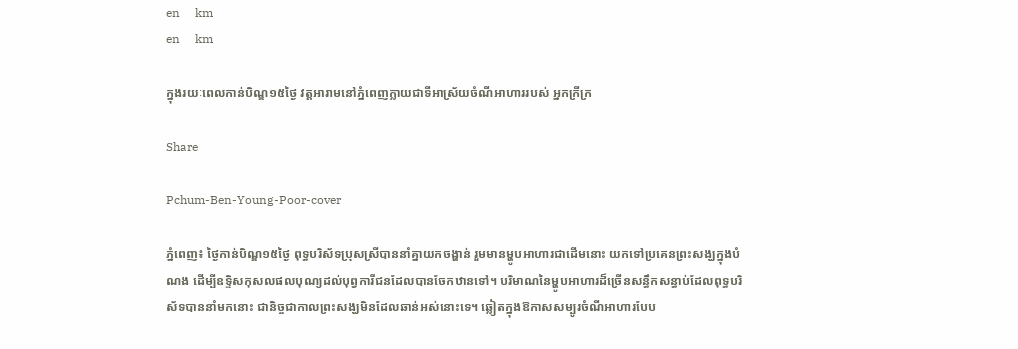en     km
en     km

ក្នុងរយៈពេលកាន់បិណ្ឌ១៥ថ្ងៃ វត្តអារាមនៅភ្នំពេញក្លាយជាទីអាស្រ័យចំណីអាហាររបស់ អ្នកក្រីក្រ

Share

Pchum-Ben-Young-Poor-cover

ភ្នំពេញ៖ ថ្ងៃកាន់បិណ្ឌ១៥ថ្ងៃ ពុទ្ធបរិស័ទប្រុសស្រីបាននាំគ្នាយកចង្ហាន់ រួមមានម្ហូបអាហារជាដើមនោះ យកទៅប្រគេនព្រះសង្ឃក្នុងបំណង ដើម្បីឧទ្ទិសកុសលផលបុណ្យដល់បុព្វការីជនដែលបានចែកឋានទៅ។ បរិមាណនៃម្ហូបអាហារដ៏ច្រើនសន្ធឹកសន្ធាប់ដែលពុទ្ធបរិស័ទបាននាំមកនោះ ជានិច្ចជាកាលព្រះសង្ឃមិនដែលឆាន់អស់នោះទេ។ ឆ្លៀតក្នុងឱកាសសម្បូរចំណីអាហារបែប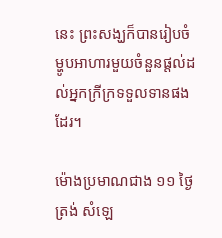នេះ ព្រះសង្ឃក៏បានរៀបចំម្ហូបអាហារមួយចំនួនផ្តល់ដល់អ្នកក្រីក្រទទួលទានផងដែរ។

ម៉ោងប្រមាណជាង ១១ ថ្ងៃត្រង់ សំឡេ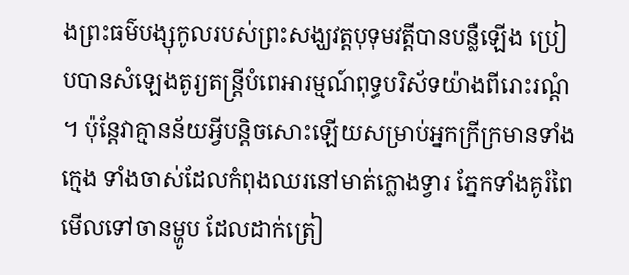ងព្រះធម៌បង្សុកូលរបស់ព្រះសង្ឃវត្តបុទុមវត្តីបានបន្លឺឡើង ប្រៀបបានសំឡេងតូរ្យតន្ត្រីបំពេអារម្មណ៍ពុទ្ធបរិស័ទយ៉ាងពីរោះរណ្ដំ។ ប៉ុន្តែវាគ្មានន័យអ្វីបន្តិចសោះឡើយសម្រាប់អ្នកក្រីក្រមានទាំងក្មេង ទាំងចាស់ដែលកំពុងឈរនៅមាត់ក្លោងទ្វារ ភ្នែកទាំងគូរំពៃមើលទៅចានម្ហូប ដែលដាក់ត្រៀ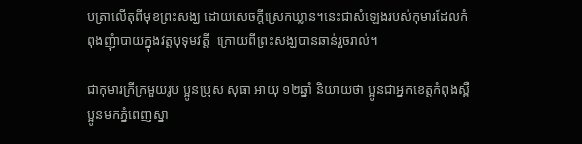បត្រាលើតុពីមុខព្រះសង្ឃ ដោយសេចក្តីស្រេកឃ្លាន។នេះជាសំឡេងរបស់កុមារដែលកំពុងញុំាបាយក្នុងវត្តបុទុមវត្តី  ក្រោយពីព្រះសង្ឃបានឆាន់រួចរាល់។

ជាកុមារក្រីក្រមួយរូប ប្អូនប្រុស សុធា អាយុ ១២ឆ្នាំ និយាយថា ប្អូនជាអ្នកខេត្តកំពុងស្ពឺ ប្អូនមកភ្នំពេញស្នា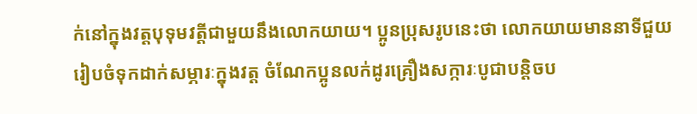ក់នៅក្នុងវត្តបុទុមវត្តីជាមួយនឹងលោកយាយ។ ប្អូនប្រុសរូបនេះថា លោកយាយមាននាទីជួយរៀបចំទុកដាក់សម្ភារៈក្នុងវត្ត ចំណែកប្អូនលក់ដូរគ្រឿងសក្ការៈបូជាបន្តិចប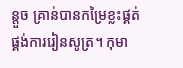ន្តួច គ្រាន់បានកម្រៃខ្លះផ្គត់ផ្គង់ការរៀនសូត្រ។ កុមា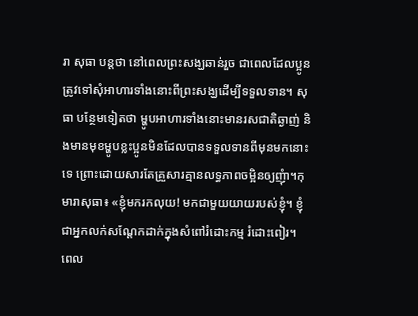រា សុធា បន្តថា នៅពេលព្រះសង្ឃឆាន់រួច ជាពេលដែលប្អូនត្រូវទៅសុំអាហារទាំងនោះពីព្រះសង្ឃដើម្បីទទួលទាន។ សុធា បន្ថែមទៀតថា ម្ហូបអាហារទាំងនោះមានរសជាតិឆ្ងាញ់ និងមានមុខម្ហូបខ្លះប្អូនមិនដែលបានទទួលទានពីមុនមកនោះទេ ព្រោះដោយសារតែគ្រួសារគ្មានលទ្ធភាពចម្អិនឲ្យញុំា។កុមារាសុធា៖ «ខ្ញុំមករកលុយ! មកជាមួយយាយរបស់ខ្ញុំ។ ខ្ញុំជាអ្នកលក់សណ្តែកដាក់ក្នុងសំពៅរំដោះកម្ម រំដោះពៀរ។ ពេល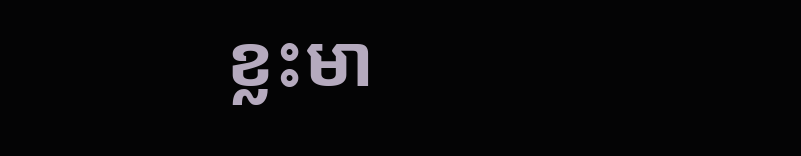ខ្លះមា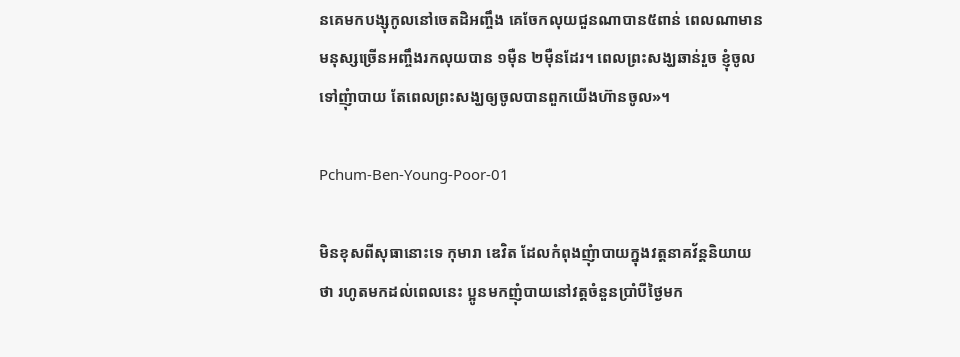នគេមកបង្សុកូលនៅចេតដិអញ្ចឹង គេចែកលុយជួនណាបាន៥ពាន់ ពេលណាមានមនុស្សច្រើនអញ្ចឹងរកលុយបាន ១ម៉ឺន ២ម៉ឺនដែរ។ ពេលព្រះសង្ឃឆាន់រួច ខ្ញុំចូលទៅញុំាបាយ តែពេលព្រះសង្ឃឲ្យចូលបានពួកយើងហ៊ានចូល»។

Pchum-Ben-Young-Poor-01

មិនខុសពីសុធានោះទេ កុមារា ឌេវិត ដែលកំពុងញុំាបាយក្នុងវត្តនាគវ័ន្តនិយាយថា រហូតមកដល់ពេលនេះ ប្អូនមកញុំបាយនៅវត្តចំនួនប្រាំបីថ្ងៃមក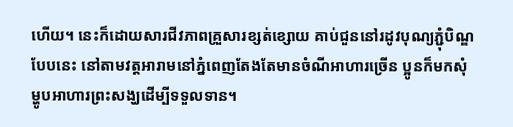ហើយ។ នេះក៏ដោយសារជីវភាពគ្រួសារខ្សត់ខ្សោយ គាប់ជួននៅរដូវបុណ្យភ្ជុំបិណ្ឌបែបនេះ នៅតាមវត្តអារាមនៅភ្នំពេញតែងតែមានចំណីអាហារច្រើន ប្អូនក៏មកសុំម្ហូបអាហារព្រះសង្ឃដើម្បីទទួលទាន។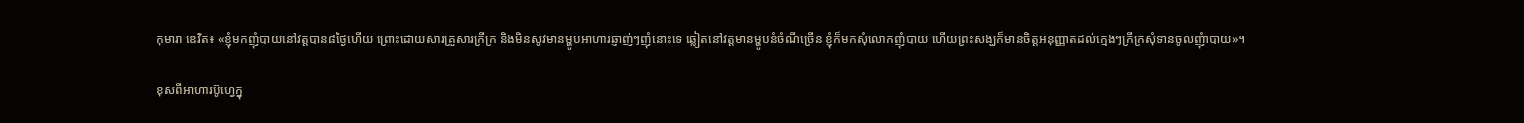កុមារា ឌេវិត៖ «ខ្ញុំមកញុំបាយនៅវត្តបាន៨ថ្ងៃហើយ ព្រោះដោយសារគ្រួសារក្រីក្រ និងមិនសូវមានម្ហូបអាហារឆ្ញាញ់ៗញុំនោះទេ ឆ្លៀតនៅវត្តមានម្ហូបនំចំណីច្រើន ខ្ញុំក៏មកសុំលោកញុំបាយ ហើយព្រះសង្ឃក៏មានចិត្តអនុញ្ញាតដល់ក្មេងៗក្រីក្រសុំទានចូលញុំាបាយ»។

ខុសពីអាហារប៊ូហ្វេក្នុ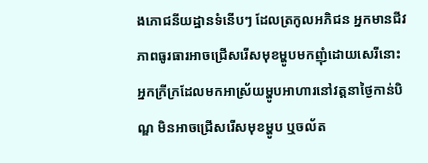ងភោជនីយដ្ឋានទំនើបៗ ដែលត្រកូលអភិជន អ្នកមានជីវភាពធូរធារអាចជ្រើសរើសមុខម្ហូបមកញុំដោយសេរីនោះ អ្នកក្រីក្រដែលមកអាស្រ័យម្ហូបអាហារនៅវត្តនាថ្ងៃកាន់បិណ្ឌ មិនអាចជ្រើសរើសមុខម្ហូប ឬចល័ត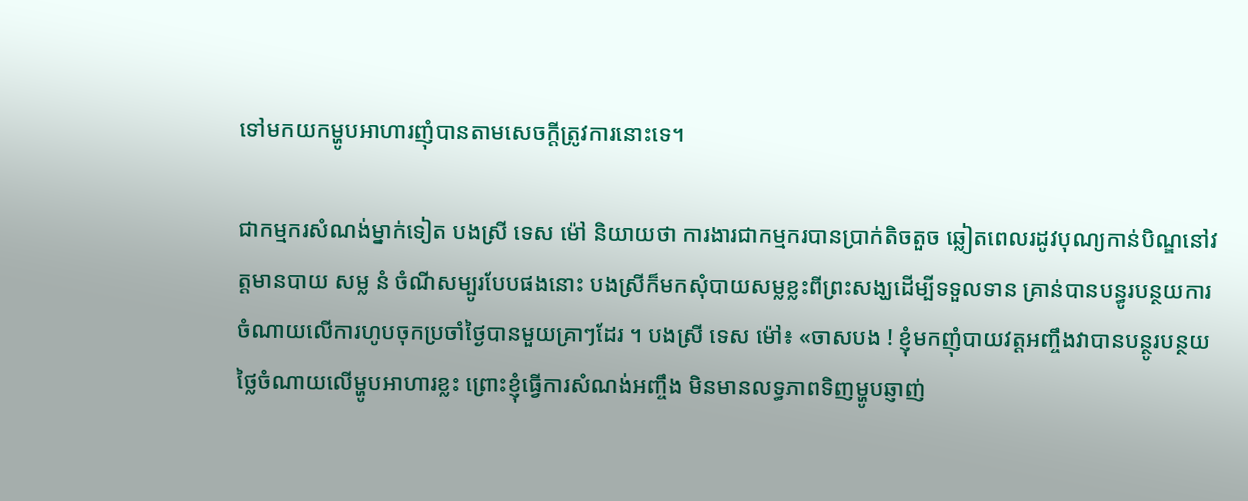ទៅមកយកម្ហូបអាហារញុំបានតាមសេចក្តីត្រូវការនោះទេ។

ជាកម្មករសំណង់ម្នាក់ទៀត បងស្រី ទេស ម៉ៅ និយាយថា ការងារជាកម្មករបានប្រាក់តិចតួច ឆ្លៀតពេលរដូវបុណ្យកាន់បិណ្ឌនៅវត្តមានបាយ សម្ល នំ ចំណីសម្បូរបែបផងនោះ បងស្រីក៏មកសុំបាយសម្លខ្លះពីព្រះសង្ឃដើម្បីទទួលទាន គ្រាន់បានបន្ធូរបន្ថយការចំណាយលើការហូបចុកប្រចាំថ្ងៃបានមួយគ្រាៗដែរ ។ បងស្រី ទេស ម៉ៅ៖ «ចាសបង ! ខ្ញុំមកញុំបាយវត្តអញ្ចឹងវាបានបន្ថូរបន្ថយថ្លៃចំណាយលើម្ហូបអាហារខ្លះ ព្រោះខ្ញុំធ្វើការសំណង់អញ្ចឹង មិនមានលទ្ធភាពទិញម្ហូបឆ្ញាញ់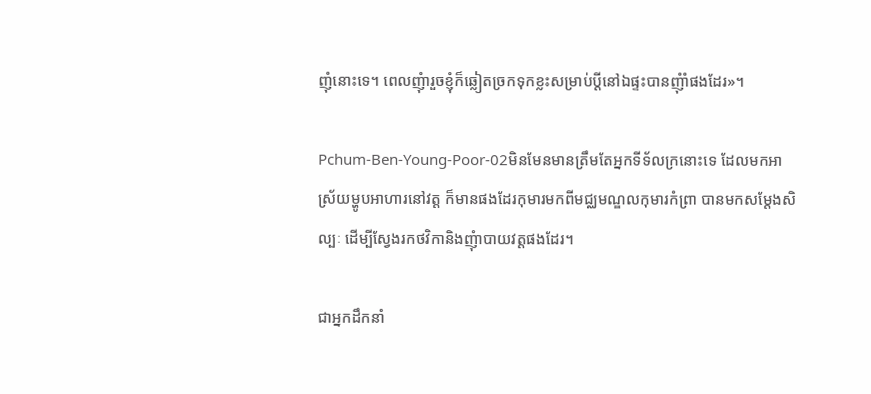ញុំនោះទេ។ ពេលញុំារួចខ្ញុំក៏ឆ្លៀតច្រកទុកខ្លះសម្រាប់ប្តីនៅឯផ្ទះបានញុំាំផងដែរ»។

Pchum-Ben-Young-Poor-02មិនមែនមានត្រឹមតែអ្នកទីទ័លក្រនោះទេ ដែលមកអាស្រ័យម្ហូបអាហារនៅវត្ត ក៏មានផងដែរកុមារមកពីមជ្ឈមណ្ឌលកុមារកំព្រា បានមកសម្តែងសិល្បៈ ដើម្បីស្វែងរកថវិកានិងញុំាបាយវត្តផងដែរ។

ជាអ្នកដឹកនាំ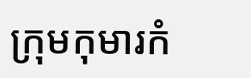ក្រុមកុមារកំ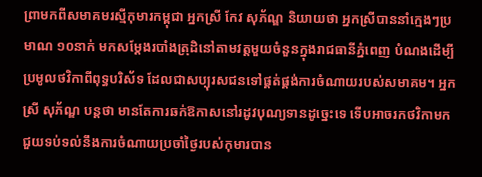ព្រាមកពីសមាគមរស្មីកុមារកម្ពុជា អ្នកស្រី កែវ សុភ័ណ្ឌ និយាយថា អ្នកស្រីបាននាំក្មេងៗប្រមាណ ១០នាក់ មកសម្តែងរបាំងត្រុដិនៅតាមវត្តមួយចំនួនក្នុងរាជធានីភ្នំពេញ បំណងដើម្បីប្រមូលថវិកាពីពុទ្ធបរិស័ទ ដែលជាសប្បុរសជនទៅផ្គត់ផ្គង់ការចំណាយរបស់សមាគម។ អ្នកស្រី សុភ័ណ្ឌ បន្តថា មានតែការឆក់ឱកាសនៅរដូវបុណ្យទានដូច្នេះទេ ទើបអាចរកថវិកាមកជួយទប់ទល់នឹងការចំណាយប្រចាំថ្ងៃរបស់កុមារបាន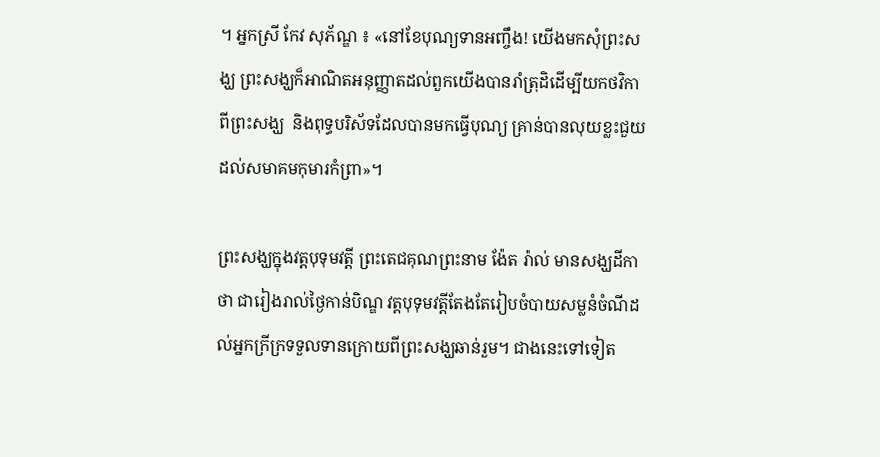។ អ្នកស្រី កែវ សុភ័ណ្ឌ ៖ «នៅខែបុណ្យទានអញ្ចឹង! យើងមកសុំព្រះសង្ឃ ព្រះសង្ឃក៏អាណិតអនុញ្ញាតដល់ពួកយើងបានរាំត្រុដិដើម្បីយកថវិកា ពីព្រះសង្ឃ  និងពុទ្ធបរិស័ទដែលបានមកធ្វើបុណ្យ គ្រាន់បានលុយខ្លះជួយដល់សមាគមកុមារកំព្រា»។

ព្រះសង្ឃក្នុងវត្តបុទុមវត្តី ព្រះតេជគុណព្រះនាម ង៉ែត រ៉ាល់ មានសង្ឃដីកាថា ជារៀងរាល់ថ្ងៃកាន់បិណ្ឌ វត្តបុទុមវត្តីតែងតែរៀបចំបាយសម្លនំចំណីដល់អ្នកក្រីក្រទទួលទានក្រោយពីព្រះសង្ឃឆាន់រួម។ ជាងនេះទៅទៀត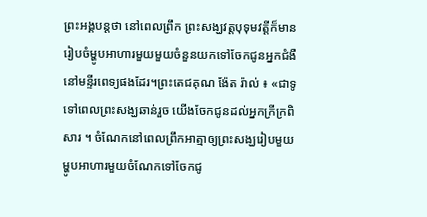ព្រះអង្គបន្តថា នៅពេលព្រឹក ព្រះសង្ឃវត្តបុទុមវត្តីក៏មានរៀបចំម្ហូបអាហារមួយមួយចំនួនយកទៅចែកជូនអ្នកជំងឺនៅមន្ទីរពេទ្យផងដែរ។ព្រះតេជគុណ ង៉ែត រ៉ាល់ ៖ «ជាទូទៅពេលព្រះសង្ឃឆាន់រួច យើងចែកជូនដល់អ្នកក្រីក្រពិសារ ។ ចំណែកនៅពេលព្រឹកអាត្មាឲ្យព្រះសង្ឃរៀបមួយម្ហូបអាហារមួយចំណែកទៅចែកជូ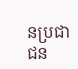នប្រជាជន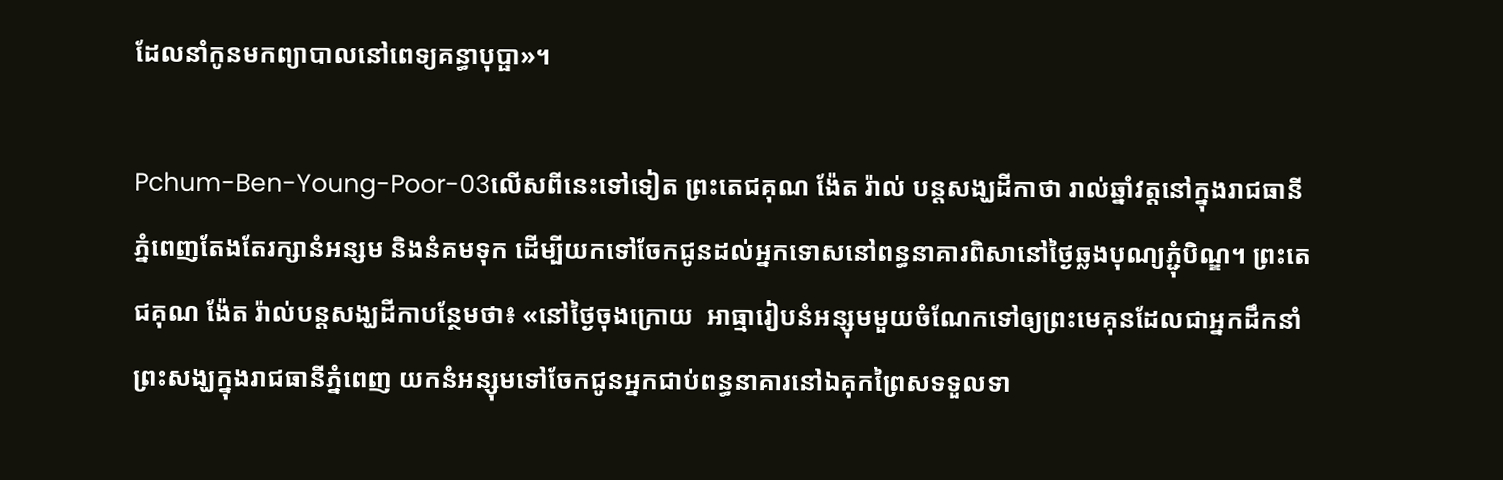ដែលនាំកូនមកព្យាបាលនៅពេទ្យគន្ធាបុប្ផា»។

Pchum-Ben-Young-Poor-03លើសពីនេះទៅទៀត ព្រះតេជគុណ ង៉ែត រ៉ាល់ បន្តសង្ឃដីកាថា រាល់ឆ្នាំវត្តនៅក្នុងរាជធានីភ្នំពេញតែងតែរក្សានំអន្សម និងនំគមទុក ដើម្បីយកទៅចែកជូនដល់អ្នកទោសនៅពន្ធនាគារពិសានៅថ្ងៃឆ្លងបុណ្យភ្ជុំបិណ្ឌ។ ព្រះតេជគុណ ង៉ែត រ៉ាល់បន្តសង្ឃដីកាបន្ថែមថា៖ «នៅថ្ងៃចុងក្រោយ  អាធ្មារៀបនំអន្សុមមួយចំណែកទៅឲ្យព្រះមេគុនដែលជាអ្នកដឹកនាំព្រះសង្ឃក្នុងរាជធានីភ្នំពេញ យកនំអន្សុមទៅចែកជូនអ្នកជាប់ពន្ធនាគារនៅឯគុកព្រៃសទទួលទា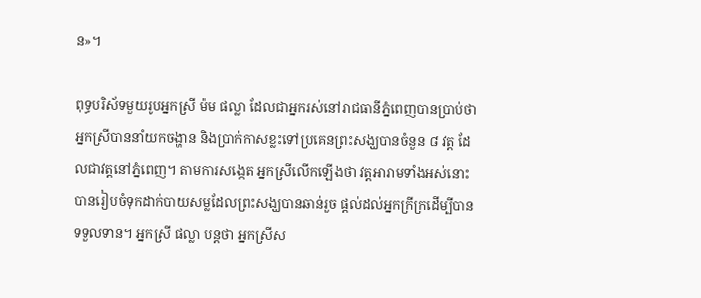ន»។

ពុទ្ធបរិស័ទមួយរូបអ្នកស្រី ម៉ម ផល្លា ដែលជាអ្នករស់នៅរាជធានីភ្នំពេញបានប្រាប់ថា អ្នកស្រីបាននាំយកចង្ហាន និងប្រាក់កាសខ្លះទៅប្រគេនព្រះសង្ឃបានចំនួន ៨ វត្ត ដែលជាវត្តនៅភ្នំពេញ។ តាមការសង្កេត អ្នកស្រីលើកឡើងថា វត្តអារាមទាំងអស់នោះ បានរៀបចំទុកដាក់បាយសម្លដែលព្រះសង្ឃបានឆាន់រួច ផ្តល់ដល់អ្នកក្រីក្រដើម្បីបានទទួលទាន។ អ្នកស្រី ផល្លា បន្តថា អ្នកស្រីស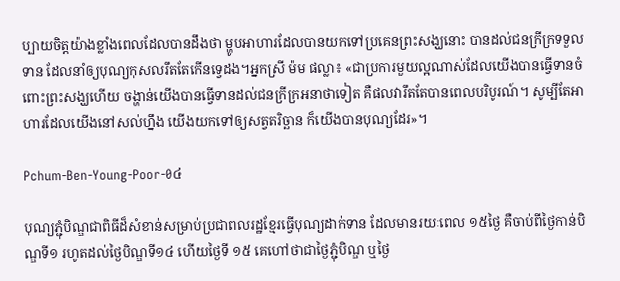ប្បាយចិត្តយ៉ាងខ្លាំងពេលដែលបានដឹងថា ម្ហូបអាហារដែលបានយកទៅប្រគេនព្រះសង្ឃនោះ បានដល់ជនក្រីក្រទទួលទាន ដែលនាំឲ្យបុណ្យកុសលរឹតតែកើនទ្វេដង។អ្នកស្រី ម៉ម ផល្លា៖ «ជាប្រការមួយល្អណាស់ដែលយើងបានធ្វើទានចំពោះព្រះសង្ឃហើយ ចង្ហាន់យើងបានធ្វើទានដល់ជនក្រីក្រអនាថាទៀត គឺផលវារឹតតែបានពេលបរិបូរណ៍។ សូម្បីតែអាហារដែលយើងនៅសល់ហ្នឹង យើងយកទៅឲ្យសត្វតរិច្ឆាន ក៏យើងបានបុណ្យដែរ»។

Pchum-Ben-Young-Poor-0៤

បុណ្យភ្ជុំបិណ្ឌជាពិធីដ៏សំខាន់សម្រាប់ប្រជាពលរដ្ឋខ្មែរធ្វើបុណ្យដាក់ទាន ដែលមានរយៈពេល ១៥ថ្ងៃ គឺចាប់ពីថ្ងៃកាន់បិណ្ឌទី១ រហូតដល់ថ្ងៃបិណ្ឌទី១៤ ហើយថ្ងៃទី ១៥ គេហៅថាជាថ្ងៃភ្ជុំបិណ្ឌ ឬថ្ងៃ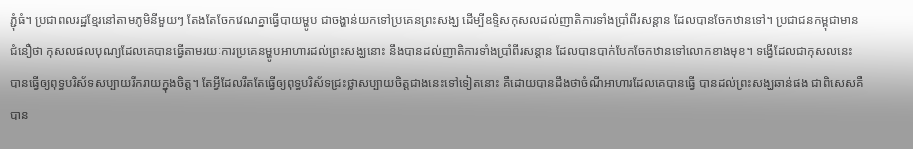ភ្ជុំធំ។ ប្រជាពលរដ្ឋខ្មែរនៅតាមភូមិនីមួយៗ តែងតែចែកវេណគ្នាធ្វើបាយម្ហូប ជាចង្ហាន់យកទៅប្រគេនព្រះសង្ឃ ដើម្បីឧទ្ទិសកុសលដល់ញាតិការទាំងប្រាំពីរសន្ដាន ដែលបានចែកឋានទៅ។ ប្រជាជនកម្ពុជាមានជំនឿថា កុសលផលបុណ្យដែលគេបានធ្វើតាមរយៈការប្រគេនម្ហូបអាហារដល់ព្រះសង្ឃនោះ នឹងបានដល់ញាតិការទាំងប្រាំពីរសន្ដាន ដែលបានបាក់បែកចែកឋានទៅលោកខាងមុខ។ ទង្វើដែលជាកុសលនេះ បានធ្វើឲ្យពុទ្ធបរិស័ទសប្បាយរីករាយក្នុងចិត្ត។ តែអ្វីដែលរឹតតែធ្វើឲ្យពុទ្ធបរិស័ទជ្រះថ្លាសប្បាយចិត្តជាងនេះទៅទៀតនោះ គឺដោយបានដឹងថាចំណីអាហារដែលគេបានធ្វើ បានដល់ព្រះសង្ឃឆាន់ផង ជាពិសេសគឺបាន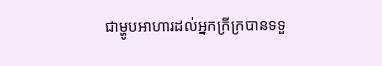ជាម្ហូបអាហារដល់អ្នកក្រីក្របានទទួ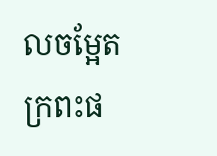លចម្អែតក្រពះផ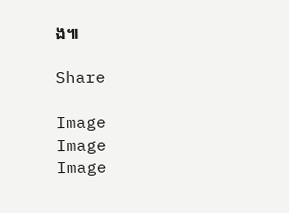ង៕

Share

Image
Image
Image